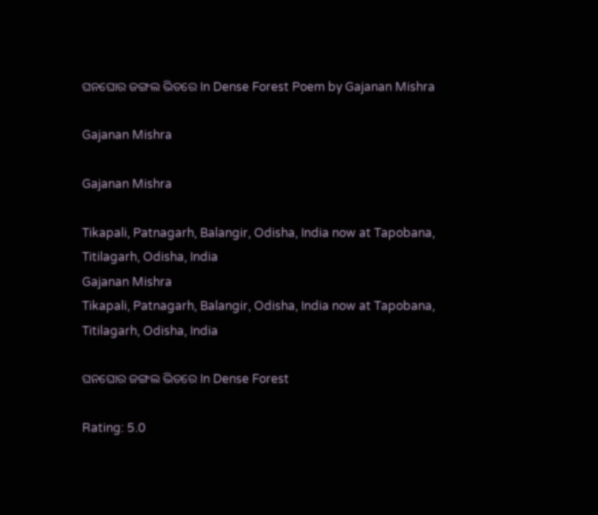ଘନଘୋର ଜଙ୍ଗଲ ଭିତରେ In Dense Forest Poem by Gajanan Mishra

Gajanan Mishra

Gajanan Mishra

Tikapali, Patnagarh, Balangir, Odisha, India now at Tapobana, Titilagarh, Odisha, India
Gajanan Mishra
Tikapali, Patnagarh, Balangir, Odisha, India now at Tapobana, Titilagarh, Odisha, India

ଘନଘୋର ଜଙ୍ଗଲ ଭିତରେ In Dense Forest

Rating: 5.0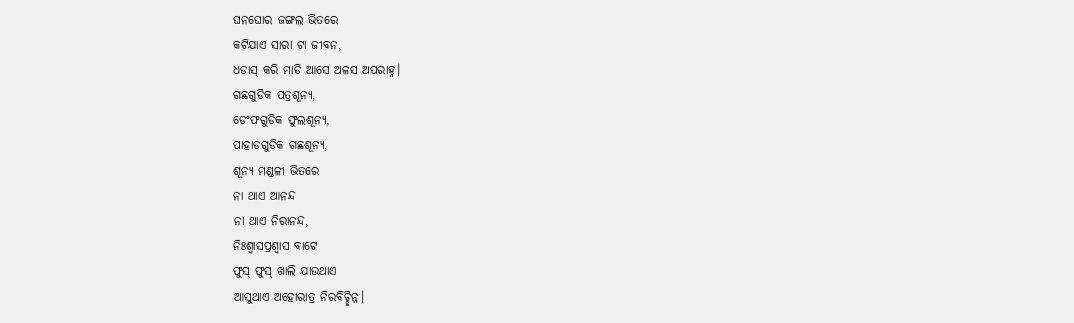ଘନଘୋର ଜଙ୍ଗଲ ଭିତରେ
କଟିଯାଏ ସାରା ଟା ଜୀବନ,
ଧଡାସ୍ କରି ମାଡି ଆସେ ଅଳସ ଅପରାହ୍ନ।
ଗଛଗୁଡିକ ପତ୍ରଶୂନ୍ୟ,
ଡେଂଫଗୁଡିକ ଫୁଲଶୂନ୍ୟ,
ପାହାଡଗୁଡିକ ଗଛଶୂନ୍ୟ,
ଶୂନ୍ୟ ମଣ୍ଡଳୀ ଭିତରେ
ନା ଥାଏ ଆନନ୍ଦ
ନା ଥାଏ ନିରାନନ୍ଦ,
ନିଃଶ୍ୱାସପ୍ରଶ୍ୱାସ ବାଟେ
ଫୁସ୍ ଫୁସ୍ ଖାଲି ଯାଉଥାଏ
ଆସୁଥାଏ ଅହୋରାତ୍ର ନିରବିଚ୍ଛିନ୍ନ।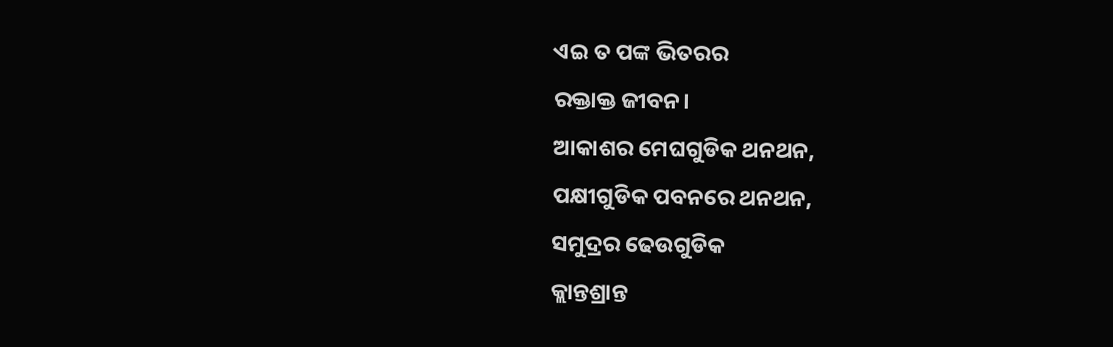ଏଇ ତ ପଙ୍କ ଭିତରର
ରକ୍ତାକ୍ତ ଜୀବନ।
ଆକାଶର ମେଘଗୁଡିକ ଥନଥନ,
ପକ୍ଷୀଗୁଡିକ ପବନରେ ଥନଥନ,
ସମୁଦ୍ରର ଢେଉଗୁଡିକ
କ୍ଲାନ୍ତଶ୍ରାନ୍ତ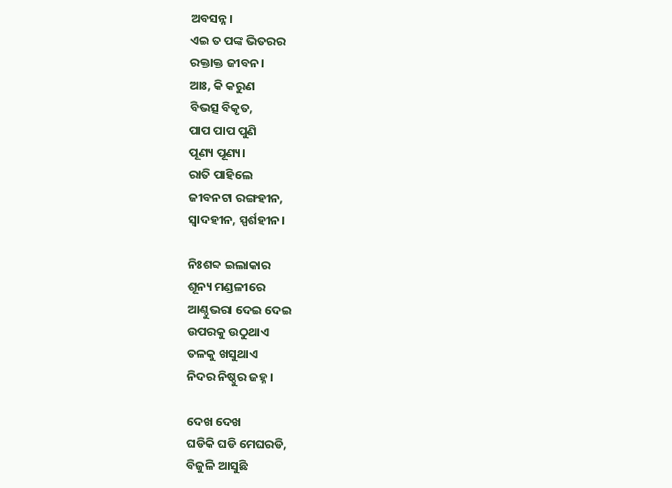ଅବସନ୍ନ।
ଏଇ ତ ପଙ୍କ ଭିତରର
ରକ୍ତାକ୍ତ ଜୀବନ।
ଆଃ, କି କରୁଣ
ବିଭତ୍ସ ବିକୃତ,
ପାପ ପାପ ପୁଣି
ପୂଣ୍ୟ ପୂଣ୍ୟ।
ରାତି ପାହିଲେ
ଜୀବନଟା ରଙ୍ଗହୀନ,
ସ୍ୱାଦହୀନ, ସ୍ପର୍ଶହୀନ।

ନିଃଶବ୍ଦ ଇଲାକାର
ଶୂନ୍ୟ ମଣ୍ଡଳୀରେ
ଆଣ୍ଠୁଭରା ଦେଇ ଦେଇ
ଉପରକୁ ଉଠୁଥାଏ
ତଳକୁ ଖସୁଥାଏ
ନିଦର ନିଷ୍ଠୁର ଜହ୍ନ।

ଦେଖ ଦେଖ
ଘଡିକି ଘଡି ମେଘରଡି,
ବିଜୁଳି ଆସୁଛି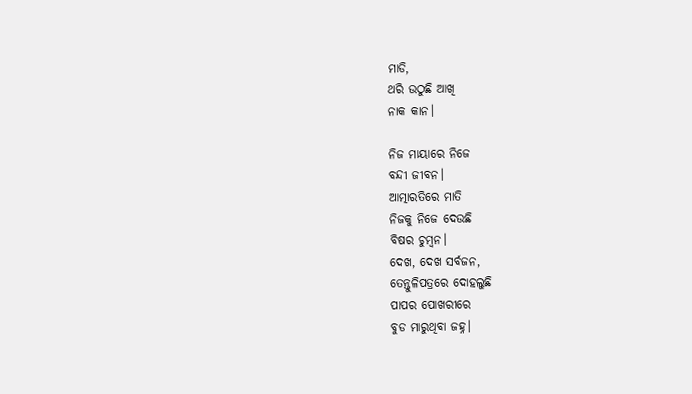ମାଡି,
ଥରି ଉଠୁଛି ଆଖି
ନାକ କାନ।

ନିଜ ମାୟାରେ ନିଜେ
ବନ୍ଦୀ ଜୀବନ।
ଆତ୍ମାରତିରେ ମାତି
ନିଜକୁ ନିଜେ ଦେଉଛି
ବିଷର ଚୁମ୍ୱନ।
ଦେଖ, ଦେଖ ସର୍ବଜନ,
ତେନ୍ତୁଳିପତ୍ରରେ ଦୋହଲୁଛି
ପାପର ପୋଖରୀରେ
ବୁଡ ମାରୁଥିବା ଜହ୍ନ।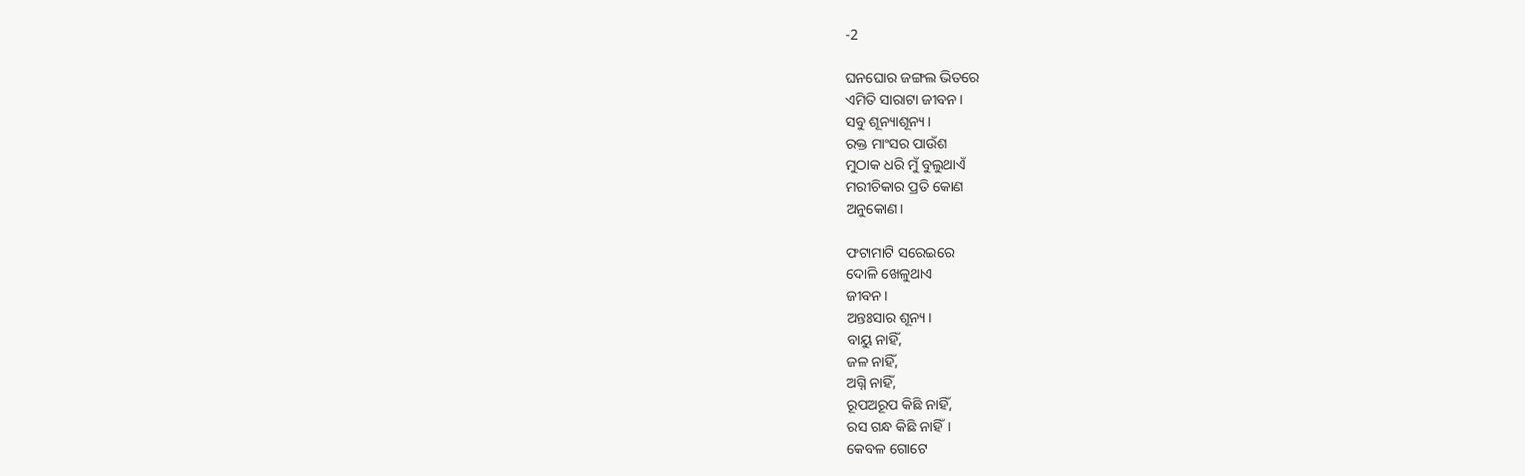-2

ଘନଘୋର ଜଙ୍ଗଲ ଭିତରେ
ଏମିତି ସାରାଟା ଜୀବନ।
ସବୁ ଶୂନ୍ୟାଶୂନ୍ୟ।
ରକ୍ତ ମାଂସର ପାଉଁଶ
ମୁଠାକ ଧରି ମୁଁ ବୁଲୁଥାଏଁ
ମରୀଚିକାର ପ୍ରତି କୋଣ
ଅନୁକୋଣ।

ଫଟାମାଟି ସରେଇରେ
ଦୋଳି ଖେଳୁଥାଏ
ଜୀବନ।
ଅନ୍ତଃସାର ଶୂନ୍ୟ।
ବାୟୁ ନାହିଁ,
ଜଳ ନାହିଁ,
ଅଗ୍ନି ନାହିଁ,
ରୂପଅରୂପ କିଛି ନାହିଁ,
ରସ ଗନ୍ଧ କିଛି ନାହିଁ।
କେବଳ ଗୋଟେ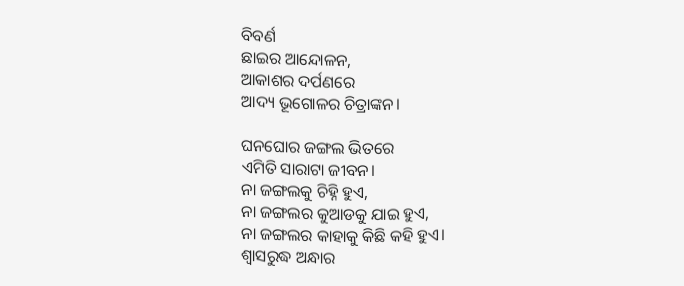ବିବର୍ଣ
ଛାଇର ଆନ୍ଦୋଳନ,
ଆକାଶର ଦର୍ପଣରେ
ଆଦ୍ୟ ଭୂଗୋଳର ଚିତ୍ରାଙ୍କନ।

ଘନଘୋର ଜଙ୍ଗଲ ଭିତରେ
ଏମିତି ସାରାଟା ଜୀବନ।
ନା ଜଙ୍ଗଲକୁ ଚିହ୍ନି ହୁଏ,
ନା ଜଙ୍ଗଲର କୁଆଡକୁ ଯାଇ ହୁଏ,
ନା ଜଙ୍ଗଲର କାହାକୁ କିଛି କହି ହୁଏ।
ଶ୍ୱାସରୁଦ୍ଧ ଅନ୍ଧାର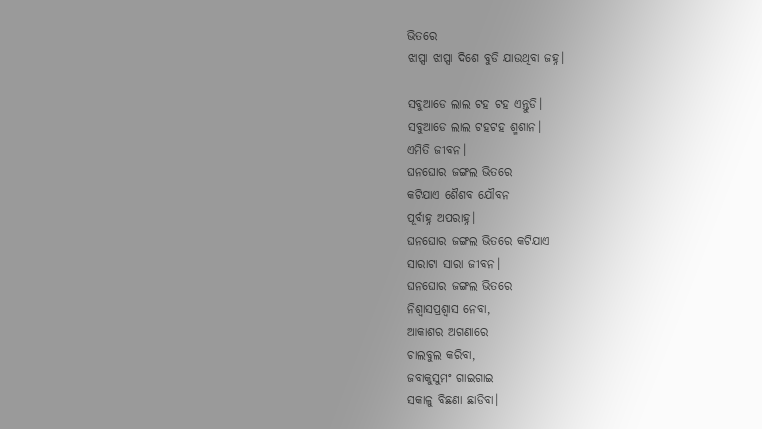ଭିତରେ
ଝାପ୍ସା ଝାପ୍ସା ଦିଶେ ବୁଡି ଯାଉଥିବା ଜହ୍ନ।

ସବୁଆଡେ ଲାଲ ଟହ ଟହ ଏନ୍ତୁଡି।
ସବୁଆଡେ ଲାଲ ଟହଟହ ଶ୍ମଶାନ।
ଏମିତି ଜୀବନ।
ଘନଘୋର ଜଙ୍ଗଲ ଭିତରେ
କଟିଯାଏ ଶୈଶବ ଯୌବନ
ପୂର୍ବାହ୍ନ ଅପରାହ୍ନ।
ଘନଘୋର ଜଙ୍ଗଲ ଭିତରେ କଟିଯାଏ
ସାରାଟା ସାରା ଜୀବନ।
ଘନଘୋର ଜଙ୍ଗଲ ଭିତରେ
ନିଶ୍ୱାସପ୍ରଶ୍ୱାସ ନେବା,
ଆକାଶର ଅଗଣାରେ
ଚାଲବୁଲ କରିବା,
ଜବାକୁସୁମଂ ଗାଇଗାଇ
ସକାଳୁ ବିଛଣା ଛାଡିବା।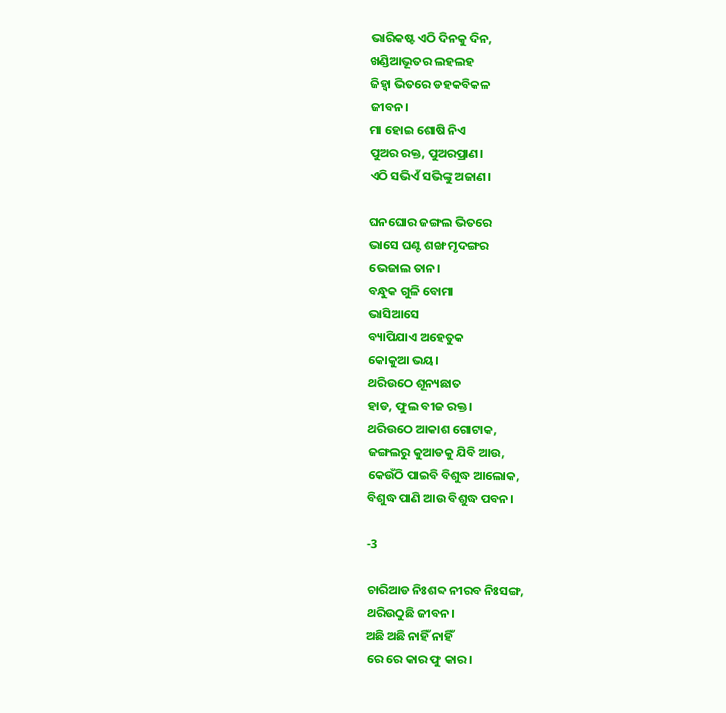ଭାରିକଷ୍ଟ ଏଠି ଦିନକୁ ଦିନ,
ଖଣ୍ଡିଆଭୂତର ଲହଲହ
ଜିହ୍ୱା ଭିତରେ ଡହକବିକଳ
ଜୀବନ।
ମା ହୋଇ ଶୋଷି ନିଏ
ପୁଅର ରକ୍ତ, ପୁଅରପ୍ରାଣ।
ଏଠି ସଭିଏଁ ସଭିଙ୍କୁ ଅଜାଣ।

ଘନଘୋର ଜଙ୍ଗଲ ଭିତରେ
ଭାସେ ଘଣ୍ଟ ଶଙ୍ଖ ମୃଦଙ୍ଗର
ଭେଜାଲ ତାନ।
ବନ୍ଧୁକ ଗୁଳି ବୋମା
ଭାସିଆସେ
ବ୍ୟାପିଯାଏ ଅହେତୁକ
କୋକୁଆ ଭୟ।
ଥରିଉଠେ ଶୂନ୍ୟଛାତ
ହାଡ, ଫୁଲ ବୀଜ ରକ୍ତ।
ଥରିଉଠେ ଆକାଶ ଗୋଟାକ,
ଜଙ୍ଗଲରୁ କୁଆଡକୁ ଯିବି ଆଉ,
କେଉଁଠି ପାଇବି ବିଶୁଦ୍ଧ ଆଲୋକ,
ବିଶୁଦ୍ଧ ପାଣି ଆଉ ବିଶୁଦ୍ଧ ପବନ।

-3

ଚାରିଆଡ ନିଃଶବ୍ଦ ନୀରବ ନିଃସଙ୍ଗ,
ଥରିଉଠୁଛି ଜୀବନ।
ଅଛି ଅଛି ନାହିଁ ନାହିଁ
ରେ ରେ କାର ଫୁ କାର।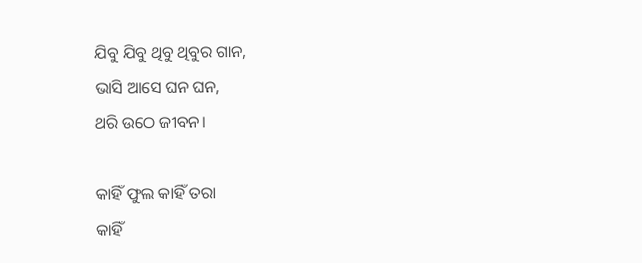ଯିବୁ ଯିବୁ ଥିବୁ ଥିବୁର ଗାନ,
ଭାସି ଆସେ ଘନ ଘନ,
ଥରି ଉଠେ ଜୀବନ।

କାହିଁ ଫୁଲ କାହିଁ ତରା
କାହିଁ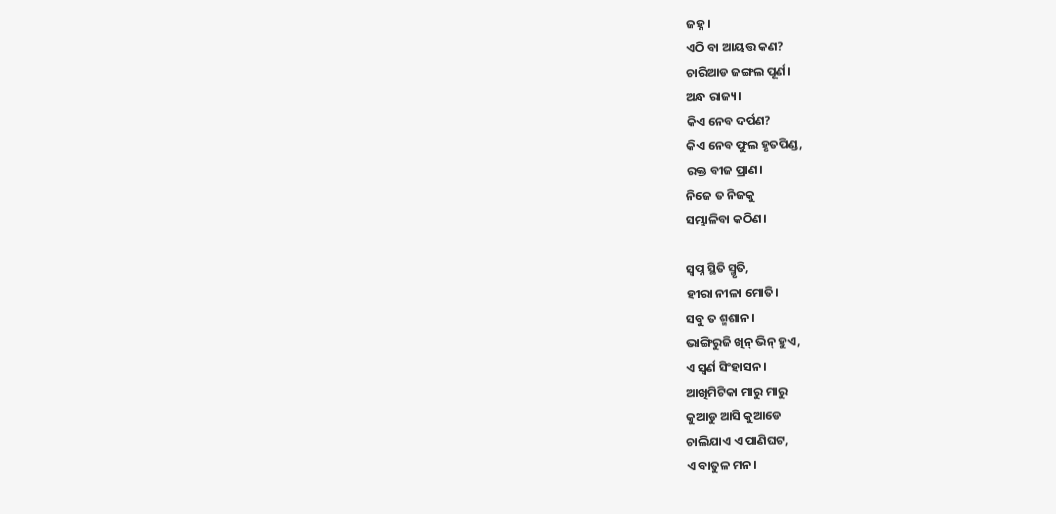ଜହ୍ନ।
ଏଠି ବା ଆୟତ୍ତ କଣ?
ଚାରିଆଡ ଜଙ୍ଗଲ ପୂର୍ଣ।
ଅନ୍ଧ ରାଜ୍ୟ।
କିଏ ନେବ ଦର୍ପଣ?
କିଏ ନେବ ଫୁଲ ହୃତପିଣ୍ଡ,
ରକ୍ତ ବୀଜ ପ୍ରାଣ।
ନିଜେ ତ ନିଜକୁ
ସମ୍ଭାଳିବା କଠିଣ।

ସ୍ୱପ୍ନ ସ୍ଥିତି ସ୍ମୃତି,
ହୀରା ନୀଳା ମୋତି।
ସବୁ ତ ଶ୍ମଶାନ।
ଭାଙ୍ଗିରୁଜି ଖିନ୍ ଭିନ୍ ହୁଏ,
ଏ ସ୍ୱର୍ଣ ସିଂହାସନ।
ଆଖିମିଟିକା ମାରୁ ମାରୁ
କୁଆଡୁ ଆସି କୁଆଡେ
ଚାଲିଯାଏ ଏ ପାଣିଘଟ,
ଏ ବାତୁଳ ମନ।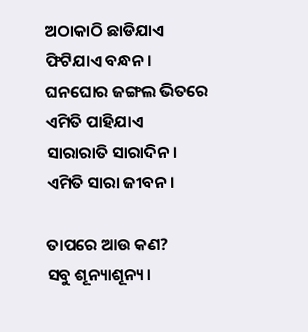ଅଠାକାଠି ଛାଡିଯାଏ
ଫିଟିଯାଏ ବନ୍ଧନ।
ଘନଘୋର ଜଙ୍ଗଲ ଭିତରେ
ଏମିତି ପାହିଯାଏ
ସାରାରାତି ସାରାଦିନ।
ଏମିତି ସାରା ଜୀବନ।

ତାପରେ ଆଉ କଣ?
ସବୁ ଶୂନ୍ୟାଶୂନ୍ୟ।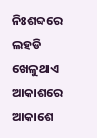ନିଃଶବ୍ଦରେ ଲହଡି ଖେଳୁଥାଏ
ଆକାଶରେ ଆକାଶେ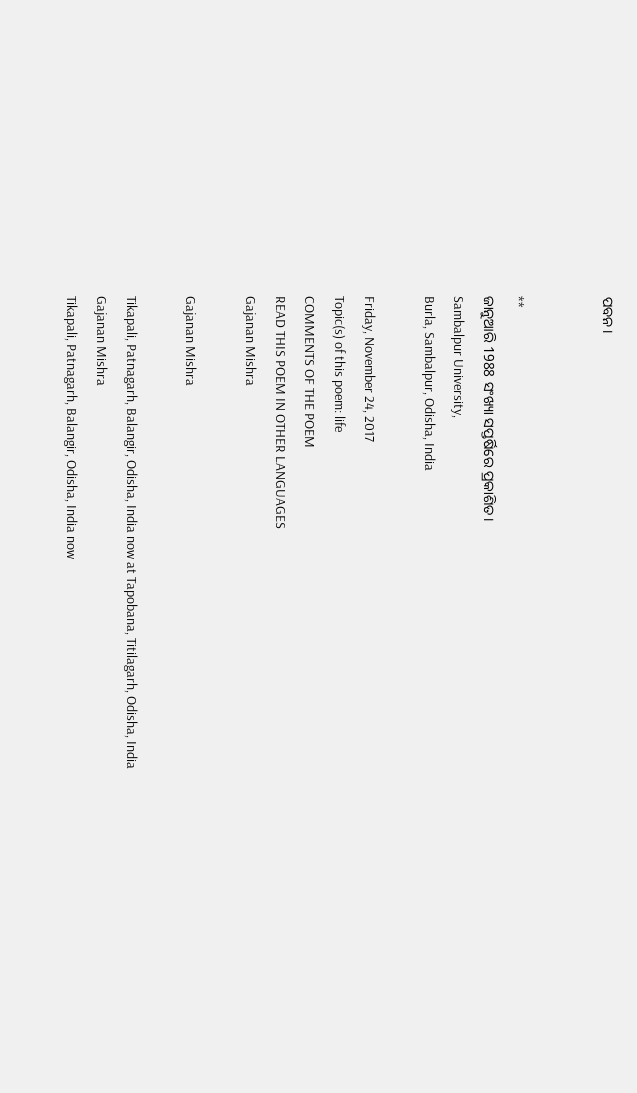ପବନ।


**
ଜାନୁଆରି 1988 ସଂଖ୍ୟା ସପ୍ତର୍ଷିରେ ପ୍ରକାଶିତ।
Sambalpur University,
Burla, Sambalpur, Odisha, India

Friday, November 24, 2017
Topic(s) of this poem: life
COMMENTS OF THE POEM
READ THIS POEM IN OTHER LANGUAGES
Gajanan Mishra

Gajanan Mishra

Tikapali, Patnagarh, Balangir, Odisha, India now at Tapobana, Titilagarh, Odisha, India
Gajanan Mishra
Tikapali, Patnagarh, Balangir, Odisha, India now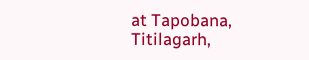at Tapobana, Titilagarh,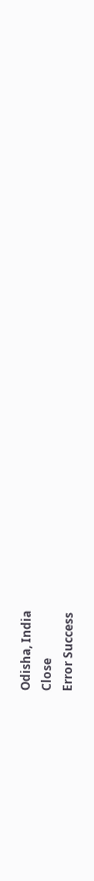Odisha, India
Close
Error Success